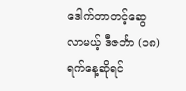ဒေါက်တာတင့်ဆွေ
လာမယ့် ဒီဇင်္ဘာ (၁၈) ရက်နေ့ဆိုရင်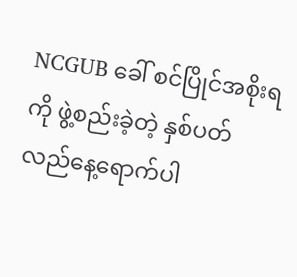NCGUB ခေါ် စင်ပြိုင်အစိုးရကို ဖွဲ့စည်းခဲ့တဲ့ နှစ်ပတ်လည်နေ့ရောက်ပါ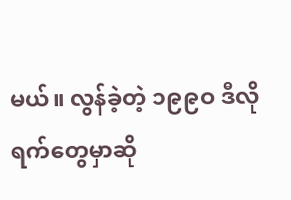မယ်။ လွန်ခဲ့တဲ့ ၁၉၉ဝ ဒီလိုရက်တွေမှာဆို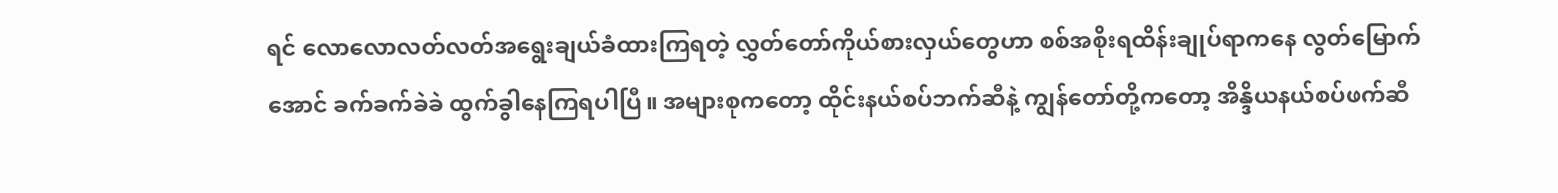ရင် လောလောလတ်လတ်အရွေးချယ်ခံထားကြရတဲ့ လွှတ်တော်ကိုယ်စားလှယ်တွေဟာ စစ်အစိုးရထိန်းချုပ်ရာကနေ လွတ်မြောက်အောင် ခက်ခက်ခဲခဲ ထွက်ခွါနေကြရပါပြီ။ အများစုကတော့ ထိုင်းနယ်စပ်ဘက်ဆီနဲ့ ကျွန်တော်တို့ကတော့ အိန္ဒိယနယ်စပ်ဖက်ဆီ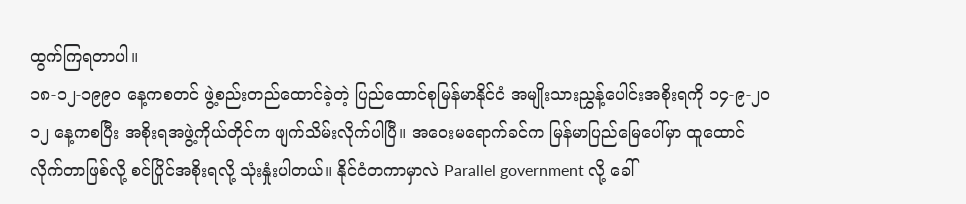ထွက်ကြရတာပါ။
၁၈-၁၂-၁၉၉ဝ နေ့ကစတင် ဖွဲ့စည်းတည်ထောင်ခဲ့တဲ့ ပြည်ထောင်စုမြန်မာနိုင်ငံ အမျိုးသားညွှန့်ပေါင်းအစိုးရကို ၁၄-၉-၂ဝ၁၂ နေ့ကစပြီး အစိုးရအဖွဲ့ကိုယ်တိုင်က ဖျက်သိမ်းလိုက်ပါပြီ။ အဝေးမရောက်ခင်က မြန်မာပြည်မြေပေါ်မှာ ထူထောင်လိုက်တာဖြစ်လို့ စင်ပြိုင်အစိုးရလို့ သုံးနှုံးပါတယ်။ နိုင်ငံတကာမှာလဲ Parallel government လို့ ခေါ်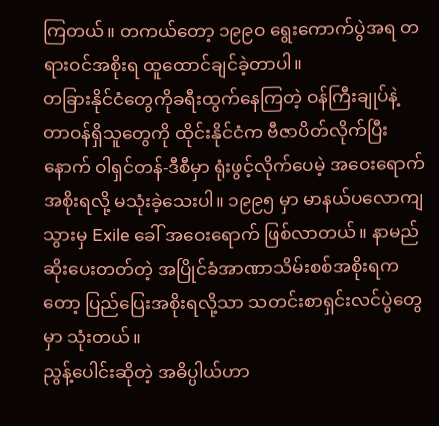ကြတယ်။ တကယ်တော့ ၁၉၉ဝ ရွေးကောက်ပွဲအရ တရားဝင်အစိုးရ ထူထောင်ချင်ခဲ့တာပါ။
တခြားနိုင်ငံတွေကိုခရီးထွက်နေကြတဲ့ ဝန်ကြီးချုပ်နဲ့ တာဝန်ရှိသူတွေကို ထိုင်းနိုင်ငံက ဗီဇာပိတ်လိုက်ပြီးနောက် ဝါရှင်တန်-ဒီစီမှာ ရုံးဖွင့်လိုက်ပေမဲ့ အဝေးရောက်အစိုးရလို့ မသုံးခဲ့သေးပါ။ ၁၉၉၅ မှာ မာနယ်ပလောကျသွားမှ Exile ခေါ် အဝေးရောက် ဖြစ်လာတယ်။ နာမည်ဆိုးပေးတတ်တဲ့ အပြိုင်ခံအာဏာသိမ်းစစ်အစိုးရကတော့ ပြည်ပြေးအစိုးရလို့သာ သတင်းစာရှင်းလင်ပွဲတွေမှာ သုံးတယ်။
ညွန့်ပေါင်းဆိုတဲ့ အဓိပ္ပါယ်ဟာ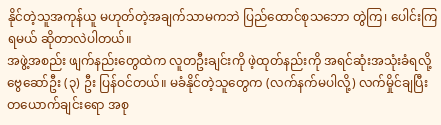နိုင်တဲ့သူအကုန်ယူ မဟုတ်တဲ့အချက်သာမကဘဲ ပြည်ထောင်စုသဘော တွဲကြ၊ ပေါင်းကြရမယ် ဆိုတာလဲပါတယ်။
အဖွဲ့အစည်း ဖျက်နည်းတွေထဲက လူတဦးချင်းကို ဖဲ့ထုတ်နည်းကို အရင်ဆုံးအသုံးခံရလို့ ဗွေဆော်ဦး (၃) ဦး ပြန်ဝင်တယ်။ မခံနိုင်တဲ့သူတွေက (လက်နက်မပါလို့) လက်မှိုင်ချပြီး တယောက်ချင်းရော အစု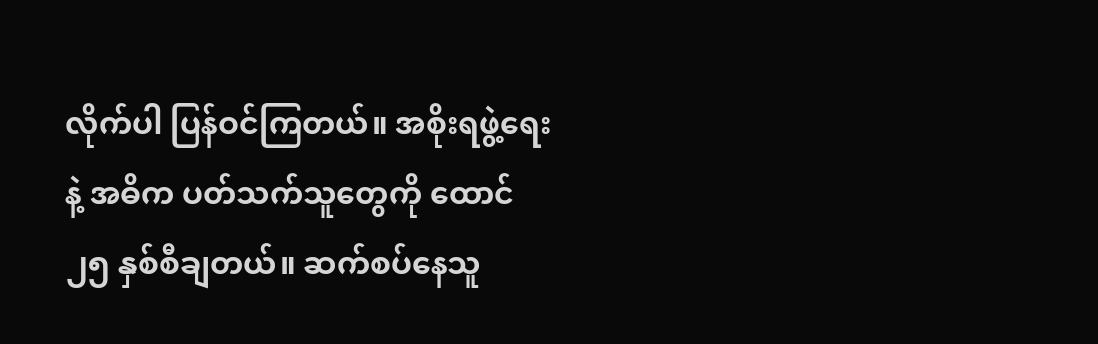လိုက်ပါ ပြန်ဝင်ကြတယ်။ အစိုးရဖွဲ့ရေးနဲ့ အဓိက ပတ်သက်သူတွေကို ထောင် ၂၅ နှစ်စီချတယ်။ ဆက်စပ်နေသူ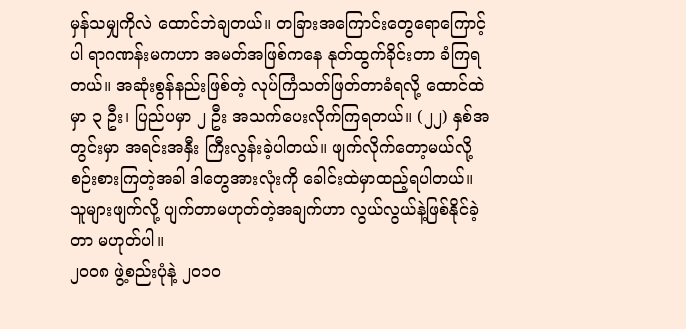မှန်သမျှကိုလဲ ထောင်ဘဲချတယ်။ တခြားအကြောင်းတွေရောကြောင့်ပါ ရာဂဏန်းမကဟာ အမတ်အဖြစ်ကနေ နုတ်ထွက်ခိုင်းတာ ခံကြရတယ်။ အဆုံးစွန်နည်းဖြစ်တဲ့ လုပ်ကြံသတ်ဖြတ်တာခံရလို့ ထောင်ထဲမှာ ၃ ဦး၊ ပြည်ပမှာ ၂ ဦး အသက်ပေးလိုက်ကြရတယ်။ (၂၂) နှစ်အတွင်းမှာ အရင်းအနှီး ကြီးလွန်းခဲ့ပါတယ်။ ဖျက်လိုက်တော့မယ်လို့ စဉ်းစားကြတဲ့အခါ ဒါတွေအားလုံးကို ခေါင်းထဲမှာထည့်ရပါတယ်။
သူများဖျက်လို့ ပျက်တာမဟုတ်တဲ့အချက်ဟာ လွယ်လွယ်နဲ့ဖြစ်နိုင်ခဲ့တာ မဟုတ်ပါ။
၂ဝဝ၈ ဖွဲ့စည်းပုံနဲ့ ၂ဝ၁ဝ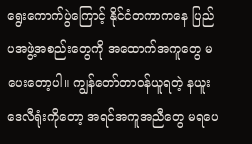ရွေးကောက်ပွဲကြောင့် နိုင်ငံတကာကနေ ပြည်ပအဖွဲ့အစည်းတွေကို အထောက်အကူတွေ မပေးတော့ပါ။ ကျွန်တော်တာဝန်ယူရတဲ့ နယူးဒေလီရုံးကိုတော့ အရင်အကူအညီတွေ မရပေ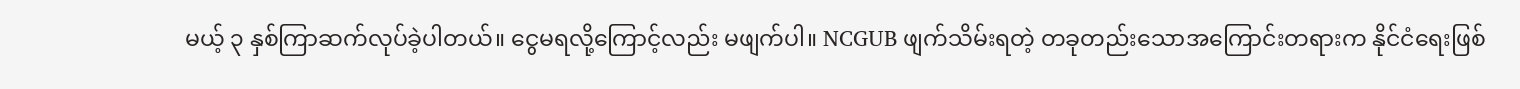မယ့် ၃ နှစ်ကြာဆက်လုပ်ခဲ့ပါတယ်။ ငွေမရလို့ကြောင့်လည်း မဖျက်ပါ။ NCGUB ဖျက်သိမ်းရတဲ့ တခုတည်းသောအကြောင်းတရားက နိုင်ငံရေးဖြစ်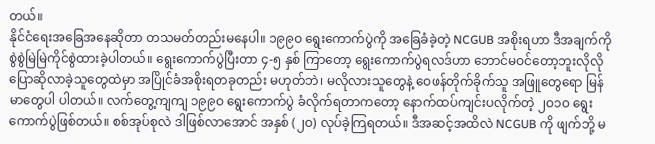တယ်။
နိုင်ငံရေးအခြေအနေဆိုတာ တသမတ်တည်းမနေပါ။ ၁၉၉ဝ ရွေးကောက်ပွဲကို အခြေခံခဲ့တဲ့ NCGUB အစိုးရဟာ ဒီအချက်ကို စွဲစွဲမြဲမြဲကိုင်စွဲထားခဲ့ပါတယ်။ ရွေးကောက်ပွဲပြီးတာ ၄-၅ နှစ် ကြာတော့ ရွေးကောက်ပွဲရလဒ်ဟာ ဘောင်မဝင်တော့ဘူးလိုလို ပြောဆိုလာခဲ့သူတွေထဲမှာ အပြိုင်ခံအစိုးရတခုတည်း မဟုတ်ဘဲ၊ မလိုလားသူတွေနဲ့ ဝေဖန်တိုက်ခိုက်သူ အဖြူတွေရော မြန်မာတွေပါ ပါတယ်။ လက်တွေ့ကျကျ ၁၉၉ဝ ရွေးကောက်ပွဲ ခံလိုက်ရတာကတော့ နောက်ထပ်ကျင်းပလိုက်တဲ့ ၂ဝ၁ဝ ရွေးကောက်ပွဲဖြစ်တယ်။ စစ်အုပ်စုလဲ ဒါဖြစ်လာအောင် အနှစ် (၂ဝ) လုပ်ခဲ့ကြရတယ်။ ဒီအဆင့်အထိလဲ NCGUB ကို ဖျက်ဘို့ မ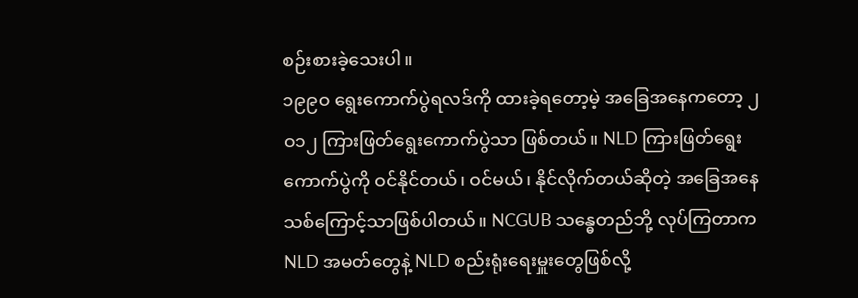စဉ်းစားခဲ့သေးပါ။
၁၉၉ဝ ရွေးကောက်ပွဲရလဒ်ကို ထားခဲ့ရတော့မဲ့ အခြေအနေကတော့ ၂ဝ၁၂ ကြားဖြတ်ရွေးကောက်ပွဲသာ ဖြစ်တယ်။ NLD ကြားဖြတ်ရွေးကောက်ပွဲကို ဝင်နိုင်တယ်၊ ဝင်မယ်၊ နိုင်လိုက်တယ်ဆိုတဲ့ အခြေအနေသစ်ကြောင့်သာဖြစ်ပါတယ်။ NCGUB သန္ဓေတည်ဘို့ လုပ်ကြတာက NLD အမတ်တွေနဲ့ NLD စည်းရုံးရေးမှူးတွေဖြစ်လို့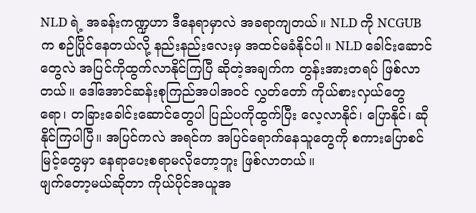NLD ရဲ့ အခန်းကဏ္ဍဟာ ဒီနေရာမှာလဲ အခရာကျတယ်။ NLD ကို NCGUB က စဉ်ပြိုင်နေတယ်လို့ နည်းနည်းလေးမှ အထင်မခံနိုင်ပါ။ NLD ခေါင်းဆောင်တွေလဲ အပြင်ကိုထွက်လာနိုင်ကြပြီ ဆိုတဲ့အချက်က တွန်းအားတရပ် ဖြစ်လာတယ်။ ဒေါ်အောင်ဆန်းစုကြည်အပါအဝင် လွှတ်တော် ကိုယ်စားလှယ်တွေရော၊ တခြားခေါင်းဆောင်တွေပါ ပြည်ပကိုထွက်ပြီး လေ့လာနိုင်၊ ပြောနိုင်၊ ဆိုနိုင်ကြပါပြီ။ အပြင်ကလဲ အရင်က အပြင်ရောက်နေသူတွေကို စကားပြောစင်မြင့်တွေမှာ နေရာပေးစရာမလိုတော့ဘူး ဖြစ်လာတယ်။
ဖျက်တော့မယ်ဆိုတာ ကိုယ်ပိုင်အယူအ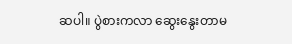ဆပါ။ ပွဲစားကလာ ဆွေးနွေးတာမ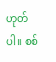ဟုတ်ပါ။ စစ်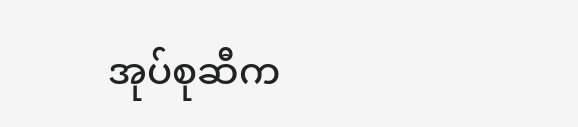အုပ်စုဆီက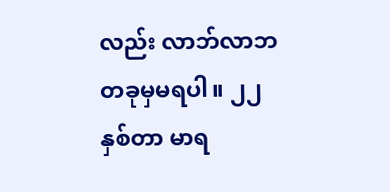လည်း လာဘ်လာဘ တခုမှမရပါ။ ၂၂ နှစ်တာ မာရ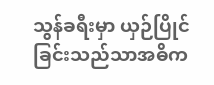သွန်ခရီးမှာ ယှဉ်ပြိုင်ခြင်းသည်သာအဓိက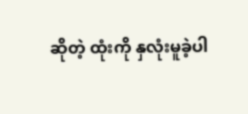ဆိုတဲ့ ထုံးကို နှလုံးမူခဲ့ပါ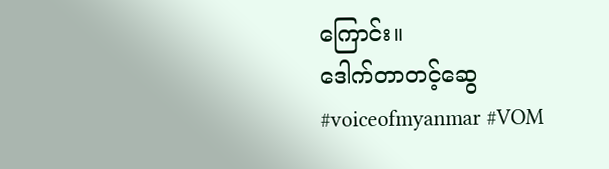ကြောင်း။
ဒေါက်တာတင့်ဆွေ
#voiceofmyanmar #VOM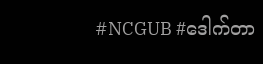#NCGUB #ဒေါက်တာ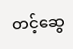တင့်ဆွေ